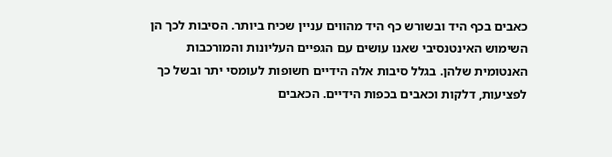כאבים בכף היד ובשורש כף היד מהווים עניין שכיח ביותר. הסיבות לכך הן השימוש האינטנסיבי שאנו עושים עם הגפיים העליונות והמורכבות האנטומית שלהן. בגלל סיבות אלה הידיים חשופות לעומסי יתר ובשל כך לפציעות, דלקות וכאבים בכפות הידיים. הכאבים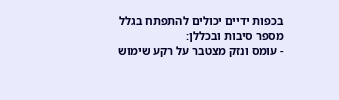בכפות ידיים יכולים להתפתח בגלל מספר סיבות ובכללן:
- עומס ונזק מצטבר על רקע שימוש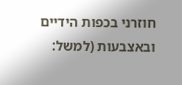חוזרני בכפות הידיים ובאצבעות (למשל: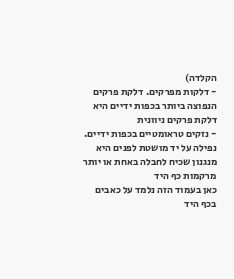הקלדה)
- דלקות מפרקים. דלקת פרקים הנפוצה ביותר בכפות ידיים היא דלקת פרקים ניוונית
- נזקים טראומטיים בכפות ידיים. נפילה על יד מושטת לפנים היא מנגנון שכיח לחבלה באחת או יותר מרקמות כף היד
כאן בעמוד הזה נלמד על כאבים בכף היד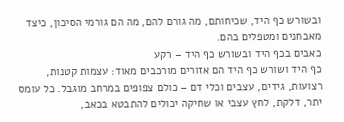ובשורש כף היד, שכיחותם, מה גורם להם, מה הם גורמי הסיכון, כיצד מאבחנים ומטפלים בהם.
כאבים בכף היד ובשורש כף היד – רקע
כף היד ושורש כף היד הם אזורים מורכבים מאוד: עצמות קטנות, רצועות, גידים, עצבים וכלי דם – כולם צפופים במרחב מוגבל. כל עומס יתר, דלקת, לחץ עצבי או שחיקה יכולים להתבטא בכאב,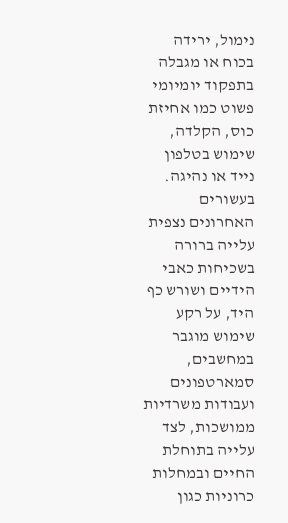נימול, ירידה בכוח או מגבלה בתפקוד יומיומי פשוט כמו אחיזת כוס, הקלדה, שימוש בטלפון נייד או נהיגה.
בעשורים האחרונים נצפית עלייה ברורה בשכיחות כאבי הידיים ושורש כף היד, על רקע שימוש מוגבר במחשבים, סמארטפונים ועבודות משרדיות ממושכות, לצד עלייה בתוחלת החיים ובמחלות כרוניות כגון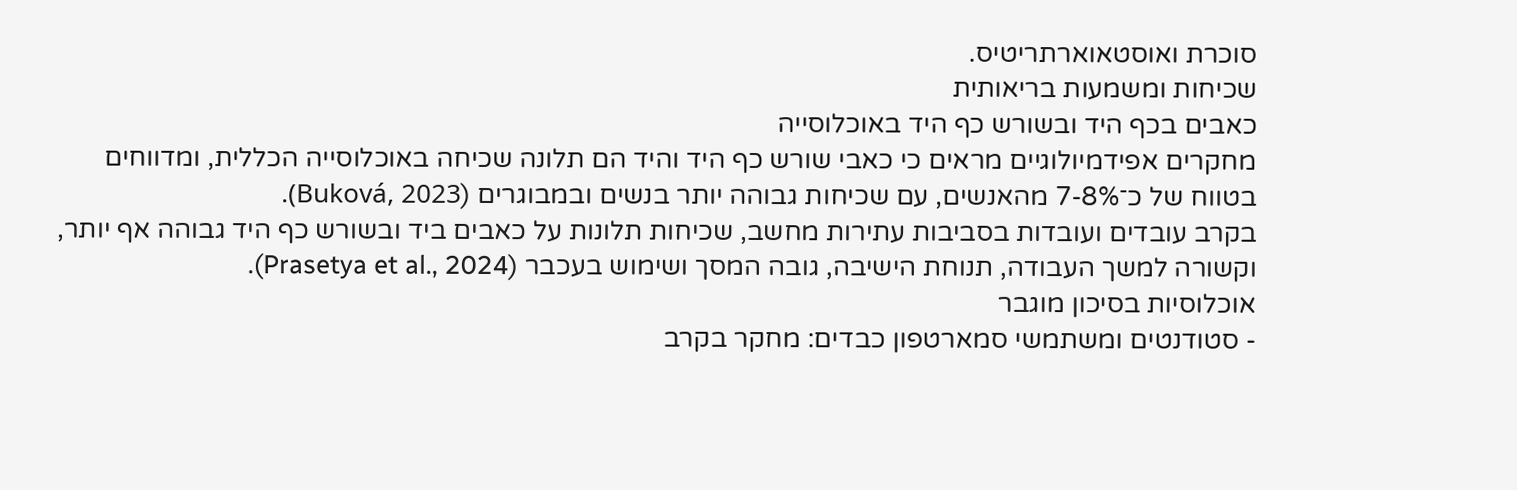סוכרת ואוסטאוארתריטיס.
שכיחות ומשמעות בריאותית
כאבים בכף היד ובשורש כף היד באוכלוסייה
מחקרים אפידמיולוגיים מראים כי כאבי שורש כף היד והיד הם תלונה שכיחה באוכלוסייה הכללית, ומדווחים בטווח של כ־7-8% מהאנשים, עם שכיחות גבוהה יותר בנשים ובמבוגרים (Buková, 2023).
בקרב עובדים ועובדות בסביבות עתירות מחשב, שכיחות תלונות על כאבים ביד ובשורש כף היד גבוהה אף יותר, וקשורה למשך העבודה, תנוחת הישיבה, גובה המסך ושימוש בעכבר (Prasetya et al., 2024).
אוכלוסיות בסיכון מוגבר
- סטודנטים ומשתמשי סמארטפון כבדים: מחקר בקרב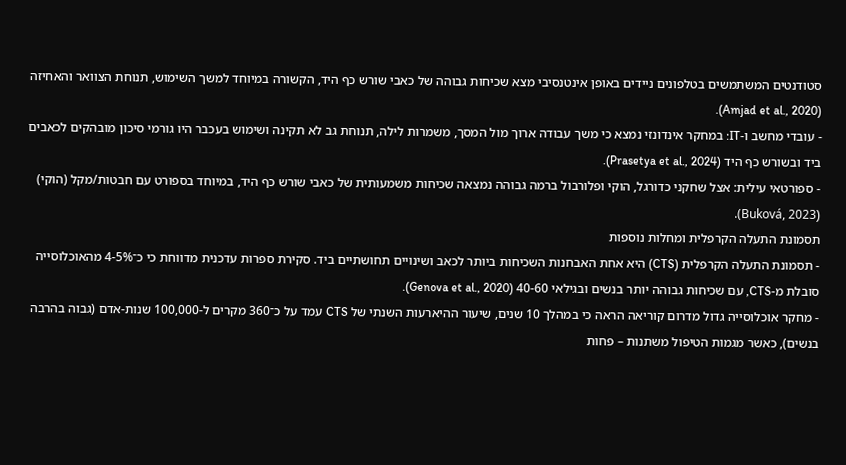סטודנטים המשתמשים בטלפונים ניידים באופן אינטנסיבי מצא שכיחות גבוהה של כאבי שורש כף היד, הקשורה במיוחד למשך השימוש, תנוחת הצוואר והאחיזה (Amjad et al., 2020).
- עובדי מחשב ו-IT: במחקר אינדונזי נמצא כי משך עבודה ארוך מול המסך, משמרות לילה, תנוחת גב לא תקינה ושימוש בעכבר היו גורמי סיכון מובהקים לכאבים ביד ובשורש כף היד (Prasetya et al., 2024).
- ספורטאי עילית: אצל שחקני כדורגל, הוקי ופלורבול ברמה גבוהה נמצאה שכיחות משמעותית של כאבי שורש כף היד, במיוחד בספורט עם חבטות/מקל (הוקי) (Buková, 2023).
תסמונת התעלה הקרפלית ומחלות נוספות
- תסמונת התעלה הקרפלית (CTS) היא אחת האבחנות השכיחות ביותר לכאב ושינויים תחושתיים ביד. סקירת ספרות עדכנית מדווחת כי כ־4-5% מהאוכלוסייה סובלת מ-CTS, עם שכיחות גבוהה יותר בנשים ובגילאי 40-60 (Genova et al., 2020).
- מחקר אוכלוסייה גדול מדרום קוריאה הראה כי במהלך 10 שנים, שיעור ההיארעות השנתי של CTS עמד על כ־360 מקרים ל-100,000 שנות-אדם (גבוה בהרבה בנשים), כאשר מגמות הטיפול משתנות – פחות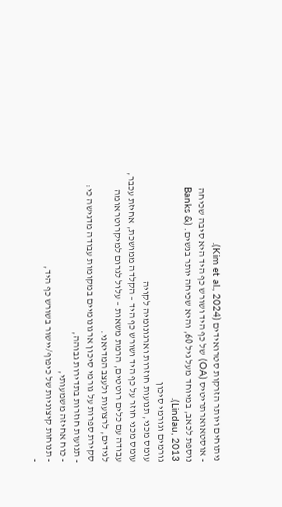ניתוחים ויותר הזרקות סטרואידים (Kim et al., 2024).
- אוסטאוארתריטיס (OA) של כף היד ושורש כף היד היא סיבה שכיחה נוספת לכאב, במיוחד מעל גיל 60, והיא שכיחה יותר בנשים. (Banks & Lindau, 2013).
גורמים וגורמי סיכון
עומס מכני, תנועות חוזרות וארגונומיה לקויה
עומס מכני חוזר על כף היד ושורש כף היד – הקלדה ממושכת, אחיזת עכבר, עבודה עם כלים רוטטים, הרמת משאות – עלול לגרום למיקרוטראומה לגידים, לרצועות ולעצב המדיאני.
סקירת ספרות על גורמי סיכון ארגונומיים במקומות עבודה מדגישה כי:
- תנועות חוזרות בתדירות גבוהה,
- כוח אחיזה משמעותי,
- תנוחות קיצוניות של כיפוף/יישור בשורש כף היד,
-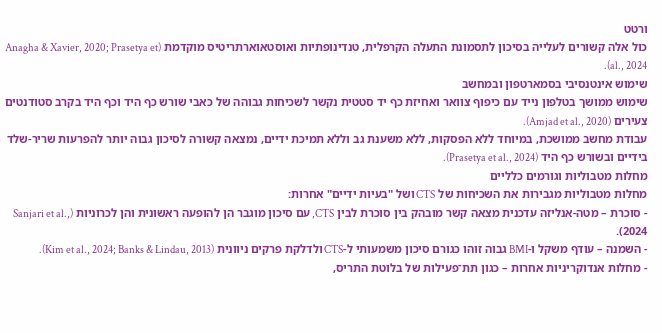ורטט
כול אלה קשורים לעלייה בסיכון לתסמונת התעלה הקרפלית, טנדינופתיות ואוסטאוארתריטיס מוקדמת (Anagha & Xavier, 2020; Prasetya et al., 2024).
שימוש אינטנסיבי בסמארטפון ובמחשב
שימוש ממושך בטלפון נייד עם כיפוף צוואר ואחיזת כף יד סטטית נקשר לשכיחות גבוהה של כאבי שורש כף היד וכף היד בקרב סטודנטים צעירים (Amjad et al., 2020).
עבודת מחשב ממושכת, במיוחד ללא הפסקות, ללא משענת גב וללא תמיכת ידיים, נמצאה קשורה לסיכון גבוה יותר להפרעות שריר-שלד בידיים ובשורש כף היד (Prasetya et al., 2024).
מחלות מטבוליות וגורמים כלליים
מחלות מטבוליות מגבירות את השכיחות של CTS ושל "בעיות ידיים" אחרות:
- סוכרת – מטה-אנליזה עדכנית מצאה קשר מובהק בין סוכרת לבין CTS, עם סיכון מוגבר הן להופעה ראשונית והן לכרוניות (Sanjari et al., 2024).
- השמנה – עודף משקל ו-BMI גבוה זוהו כגורם סיכון משמעותי ל-CTS ולדלקת פרקים ניוונית (Kim et al., 2024; Banks & Lindau, 2013).
- מחלות אנדוקריניות אחרות – כגון תת־פעילות של בלוטת התריס,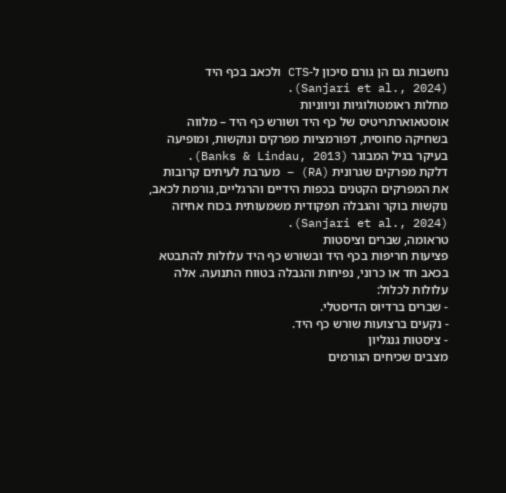נחשבות גם הן גורם סיכון ל-CTS ולכאב בכף היד (Sanjari et al., 2024).
מחלות ראומטולוגיות וניווניות
אוסטאוארתריטיס של כף היד ושורש כף היד – מלווה בשחיקה סחוסית, דפורמציות מפרקים ונוקשות, ומופיעה בעיקר בגיל המבוגר (Banks & Lindau, 2013).
דלקת מפרקים שגרונית (RA) – מערבת לעיתים קרובות את המפרקים הקטנים בכפות הידיים והרגליים, גורמת לכאב, נוקשות בוקר והגבלה תפקודית משמעותית בכוח אחיזה (Sanjari et al., 2024).
טראומה, שברים וציסטות
פציעות חריפות בכף היד ובשורש כף היד עלולות להתבטא בכאב חד או כרוני, נפיחות והגבלה בטווח התנועה. אלה עלולות לכלול:
- שברים ברדיוס הדיסטלי.
- נקעים ברצועות שורש כף היד.
- ציסטות גנגליון
מצבים שכיחים הגורמים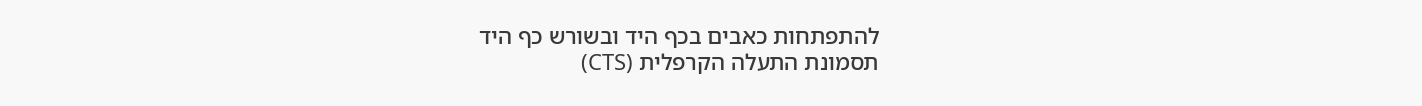להתפתחות כאבים בכף היד ובשורש כף היד
תסמונת התעלה הקרפלית (CTS)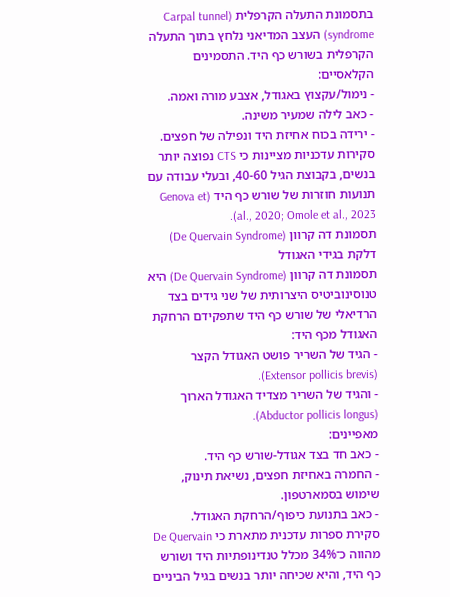בתסמונת התעלה הקרפלית (Carpal tunnel syndrome) העצב המדיאני נלחץ בתוך התעלה הקרפלית בשורש כף היד. התסמינים הקלאסיים:
- נימול/עקצוץ באגודל, אצבע מורה ואמה.
- כאב לילה שמעיר משינה.
- ירידה בכוח אחיזת היד ונפילה של חפצים.
סקירות עדכניות מציינות כי CTS נפוצה יותר בנשים, בקבוצת הגיל 40-60, ובעלי עבודה עם תנועות חוזרות של שורש כף היד (Genova et al., 2020; Omole et al., 2023).
תסמונת דה קרוון (De Quervain Syndrome) דלקת בגידי האגודל
תסמונת דה קרוון (De Quervain Syndrome) היא טנוסינוביטיס היצרותית של שני גידים בצד הרדיאלי של שורש כף היד שתפקידם הרחקת האגודל מכף היד:
- הגיד של השריר פושט האגודל הקצר (Extensor pollicis brevis).
- והגיד של השריר מצדיד האגודל הארוך (Abductor pollicis longus).
מאפיינים:
- כאב חד בצד אגודל-שורש כף היד.
- החמרה באחיזת חפצים, נשיאת תינוק, שימוש בסמארטפון.
- כאב בתנועת כיפוף/הרחקת האגודל.
סקירת ספרות עדכנית מתארת כי De Quervain מהווה כ־34% מכלל טנדינופתיות היד ושורש כף היד, והיא שכיחה יותר בנשים בגיל הביניים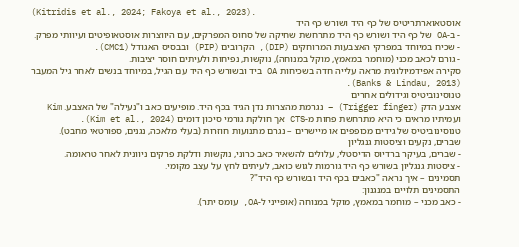(Kitridis et al., 2024; Fakoya et al., 2023).
אוסטאוארתריטיס של כף היד ושורש כף היד
- ב-OA של כף היד ושורש כף היד מתרחשת שחיקה של סחוס המפרקים, עם היווצרות אוסטאופיטים ועיוותי מפרק.
- שכיח במיוחד במפרקי האצבעות המרוחקים (DIP), הקרובים (PIP) ובבסיס האגודל (CMC1).
- גורם לכאב מכני (מוחמר במאמץ, מוקל במנוחה), נוקשות, נפיחות ולעיתים חוסר יציבות.
סקירה אפידמיולוגית מראה עלייה חדה בשכיחות OA ביד ובשורש כף היד עם הגיל, במיוחד בנשים לאחר גיל המעבר (Banks & Lindau, 2013).
טנוסינוביטיס וגידולים אחרים
אצבע הדק (Trigger finger) – נגרמת מהצרות נדן הגיד בכף היד. מופיעים כאב ו"נעילה" של האצבע. Kim ועמיתיו מראים כי היא מתרחשת פחות מ-CTS אך חולקת גורמי סיכון דומים (Kim et al., 2024).
טנוסינוביטיס של גידים מכופפים או מיישרים – נגרם מתנועות חוזרות (בעלי מלאכה, נגנים, ספורטאי מחבט).
שברים, נקעים וציסטות גנגליון
- שברים, בעיקר ברדיוס הדיסטלי, עלולים להשאיר כאב כרוני, נוקשות ודלקת פרקים ניוונית לאחר טראומה.
- ציסטות גנגליון בשורש כף היד גורמות לגוש כואב, לעיתים לחץ על עצב מקומי.
תסמינים – איך נראה "כאבים בכף היד ובשורש כף היד"?
התסמינים תלויים במנגנון:
- כאב מכני – מוחמר במאמץ, מוקל במנוחה (אופייני ל-OA, עומס יתר).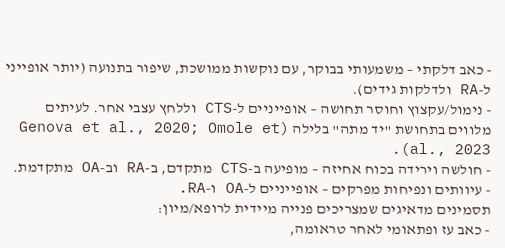- כאב דלקתי – משמעותי בבוקר, עם נוקשות ממושכת, שיפור בתנועה (יותר אופייני ל-RA ולדלקות גידים).
- נימול/עקצוץ וחוסר תחושה – אופייניים ל-CTS וללחץ עצבי אחר. לעיתים מלווים בתחושת "יד מתה" בלילה (Genova et al., 2020; Omole et al., 2023).
- חולשה וירידה בכוח אחיזה – מופיעה ב-CTS מתקדם, ב-RA וב-OA מתקדמת.
- עיוותים ונפיחות מפרקים – אופייניים ל-OA ו-RA.
תסמינים מדאיגים שמצריכים פנייה מיידית לרופא/מיון:
- כאב עז ופתאומי לאחר טראומה,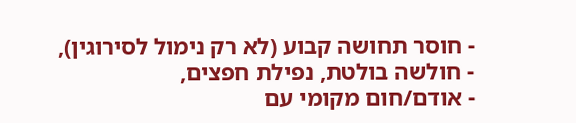- חוסר תחושה קבוע (לא רק נימול לסירוגין),
- חולשה בולטת, נפילת חפצים,
- אודם/חום מקומי עם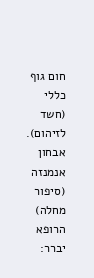חום גוף כללי (חשד לזיהום).
אבחון
אנמנזה (סיפור מחלה)
הרופא יברר: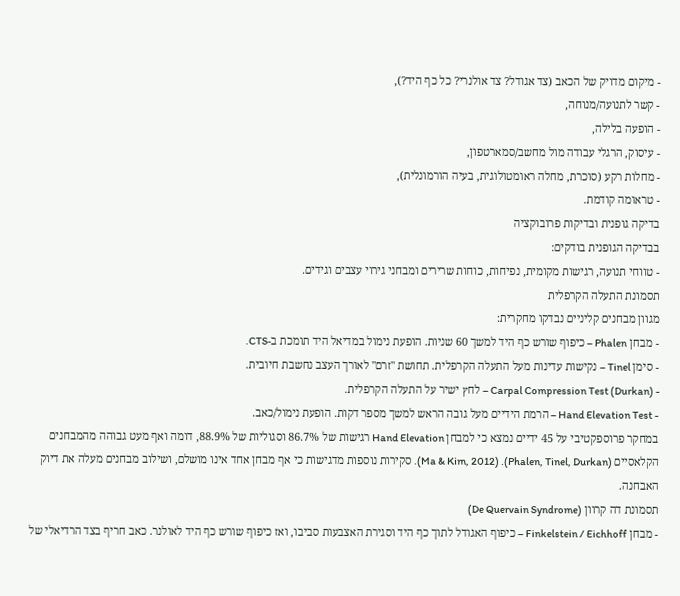- מיקום מדויק של הכאב (צד אגודל? צד אולנרי? כל כף היד?),
- קשר לתנועה/מנוחה,
- הופעה בלילה,
- עיסוק, הרגלי עבודה מול מחשב/סמארטפון,
- מחלות רקע (סוכרת, מחלה ראומטולוגית, בעיה הורמונלית),
- טראומה קודמת.
בדיקה גופנית ובדיקות פרובוקציה
בבדיקה הגופנית בודקים:
- טווחי תנועה, רגישות מקומית, נפיחות, כוחות שרירים ומבחני גירוי עצבים וגידים.
תסמונת התעלה הקרפלית
מגוון מבחנים קליניים נבדקו מחקרית:
- מבחן Phalen – כיפוף שורש כף היד למשך 60 שניות. הופעת נימול במדיאל היד תומכת ב-CTS.
- סימן Tinel – נקישות עדינות מעל התעלה הקרפלית. תחושת "זרם" לאורך העצב נחשבת חיובית.
- Carpal Compression Test (Durkan) – לחץ ישיר על התעלה הקרפלית.
- Hand Elevation Test – הרמת הידיים מעל גובה הראש למשך מספר דקות. הופעת נימול/כאב.
במחקר פרוספקטיבי על 45 ידיים נמצא כי למבחן Hand Elevation רגישות של 86.7% וסגוליות של 88.9%, דומה ואף מעט גבוהה מהמבחנים הקלאסיים (Phalen, Tinel, Durkan). (Ma & Kim, 2012). סקירות נוספות מדגישות כי אף מבחן אחד אינו מושלם, ושילוב מבחנים מעלה את דיוק האבחנה.
תסמונת דה קרוון (De Quervain Syndrome)
- מבחן Finkelstein / Eichhoff – כיפוף האגודל לתוך כף היד וסגירת האצבעות סביבו, ואז כיפוף שורש כף היד לאולנר. כאב חריף בצד הרדיאלי של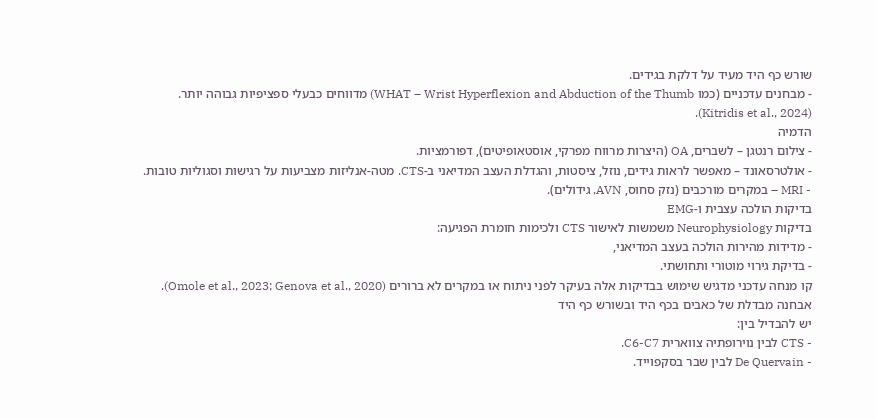שורש כף היד מעיד על דלקת בגידים.
- מבחנים עדכניים (כמו WHAT – Wrist Hyperflexion and Abduction of the Thumb) מדווחים כבעלי ספציפיות גבוהה יותר. (Kitridis et al., 2024).
הדמיה
- צילום רנטגן – לשברים, OA (היצרות מרווח מפרקי, אוסטאופיטים), דפורמציות.
- אולטרסאונד – מאפשר לראות גידים, נוזל, ציסטות, והגדלת העצב המדיאני ב-CTS. מטה-אנליזות מצביעות על רגישות וסגוליות טובות.
- MRI – במקרים מורכבים (נזק סחוס, AVN, גידולים).
בדיקות הולכה עצבית ו-EMG
בדיקות Neurophysiology משמשות לאישור CTS ולכימות חומרת הפגיעה:
- מדידות מהירות הולכה בעצב המדיאני,
- בדיקת גירוי מוטורי ותחושתי.
קו מנחה עדכני מדגיש שימוש בבדיקות אלה בעיקר לפני ניתוח או במקרים לא ברורים (Omole et al., 2023; Genova et al., 2020).
אבחנה מבדלת של כאבים בכף היד ובשורש כף היד
יש להבדיל בין:
- CTS לבין נוירופתיה צווארית C6-C7.
- De Quervain לבין שבר בסקפוייד.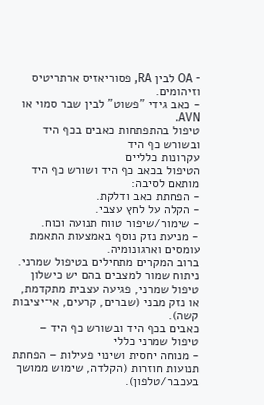- OA לבין RA, פסוריאזיס ארתריטיס וזיהומים.
- כאב גידי "פשוט" לבין שבר סמוי או AVN.
טיפול בהתפתחות כאבים בכף היד ובשורש כף היד
עקרונות כלליים
הטיפול בכאב כף היד ושורש כף היד מותאם לסיבה:
- הפחתת כאב ודלקת.
- הקלה על לחץ עצבי.
- שימור/שיפור טווח תנועה וכוח.
- מניעת נזק נוסף באמצעות התאמת עומסים וארגונומיה.
ברוב המקרים מתחילים בטיפול שמרני. ניתוח שמור למצבים בהם יש כישלון טיפול שמרני, פגיעה עצבית מתקדמת, או נזק מבני (שברים, קרעים, אי־יציבות קשה).
כאבים בכף היד ובשורש כף היד – טיפול שמרני כללי
- מנוחה יחסית ושינוי פעילות – הפחתת תנועות חוזרות (הקלדה, שימוש ממושך בעכבר/טלפון).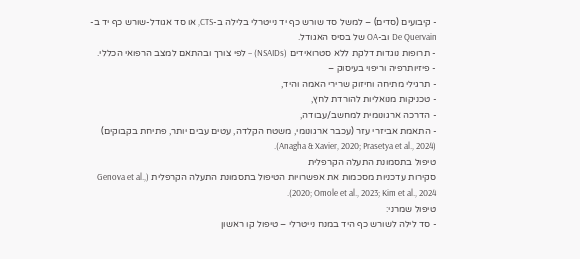- קיבועים (סדים) – למשל סד שורש כף יד נייטרלי בלילה ב-CTS, או סד אגודל-שורש כף יד ב-De Quervain וב-OA של בסיס האגודל.
- תרופות נוגדות דלקת ללא סטרואידים (NSAIDs) – לפי צורך ובהתאם למצב הרפואי הכללי.
- פיזיותרפיה וריפוי בעיסוק –
- תרגילי מתיחה וחיזוק שרירי האמה והיד,
- טכניקות מנואליות להורדת לחץ,
- הדרכה ארגונומית למחשב/עבודה,
- התאמת אביזרי עזר (עכבר ארגונומי, משטח הקלדה, עטים עבים יותר, פתיחת בקבוקים) (Anagha & Xavier, 2020; Prasetya et al., 2024).
טיפול בתסמונת התעלה הקרפלית
סקירות עדכניות מסכמות את אפשרויות הטיפול בתסמונת התעלה הקרפלית (Genova et al., 2020; Omole et al., 2023; Kim et al., 2024).
טיפול שמרני:
- סד לילה לשורש כף היד במנח נייטרלי – טיפול קו ראשון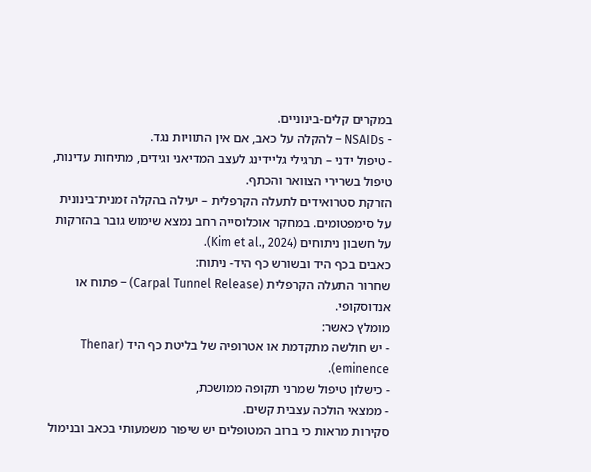במקרים קלים-בינוניים.
- NSAIDs – להקלה על כאב, אם אין התוויות נגד.
- טיפול ידני – תרגילי גליידינג לעצב המדיאני וגידים, מתיחות עדינות, טיפול בשרירי הצוואר והכתף.
הזרקת סטרואידים לתעלה הקרפלית – יעילה בהקלה זמנית־בינונית על סימפטומים. במחקר אוכלוסייה רחב נמצא שימוש גובר בהזרקות על חשבון ניתוחים (Kim et al., 2024).
כאבים בכף היד ובשורש כף היד- ניתוח:
שחרור התעלה הקרפלית (Carpal Tunnel Release) – פתוח או אנדוסקופי.
מומלץ כאשר:
- יש חולשה מתקדמת או אטרופיה של בליטת כף היד (Thenar eminence).
- כישלון טיפול שמרני תקופה ממושכת,
- ממצאי הולכה עצבית קשים.
סקירות מראות כי ברוב המטופלים יש שיפור משמעותי בכאב ובנימול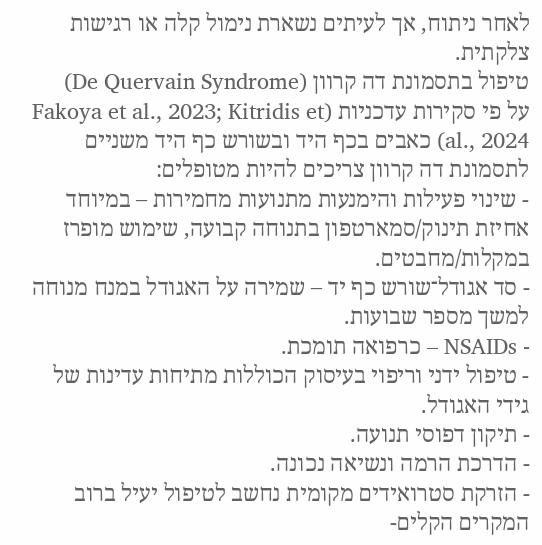לאחר ניתוח, אך לעיתים נשארת נימול קלה או רגישות צלקתית.
טיפול בתסמונת דה קרוון (De Quervain Syndrome)
על פי סקירות עדכניות (Fakoya et al., 2023; Kitridis et al., 2024) כאבים בכף היד ובשורש כף היד משניים לתסמונת דה קרוון צריכים להיות מטופלים:
- שינוי פעילות והימנעות מתנועות מחמירות – במיוחד אחיזת תינוק/סמארטפון בתנוחה קבועה, שימוש מופרז במקלות/מחבטים.
- סד אגודל־שורש כף יד – שמירה על האגודל במנח מנוחה למשך מספר שבועות.
- NSAIDs – כרפואה תומכת.
- טיפול ידני וריפוי בעיסוק הכוללות מתיחות עדינות של גידי האגודל.
- תיקון דפוסי תנועה.
- הדרכת הרמה ונשיאה נכונה.
- הזרקת סטרואידים מקומית נחשב לטיפול יעיל ברוב המקרים הקלים-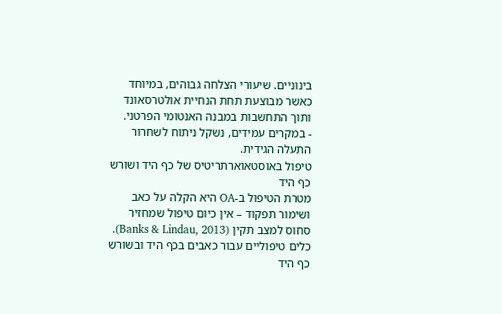בינוניים. שיעורי הצלחה גבוהים, במיוחד כאשר מבוצעת תחת הנחיית אולטרסאונד ותוך התחשבות במבנה האנטומי הפרטני.
- במקרים עמידים, נשקל ניתוח לשחרור התעלה הגידית.
טיפול באוסטאוארתריטיס של כף היד ושורש כף היד
מטרת הטיפול ב-OA היא הקלה על כאב ושימור תפקוד – אין כיום טיפול שמחזיר סחוס למצב תקין (Banks & Lindau, 2013).
כלים טיפוליים עבור כאבים בכף היד ובשורש כף היד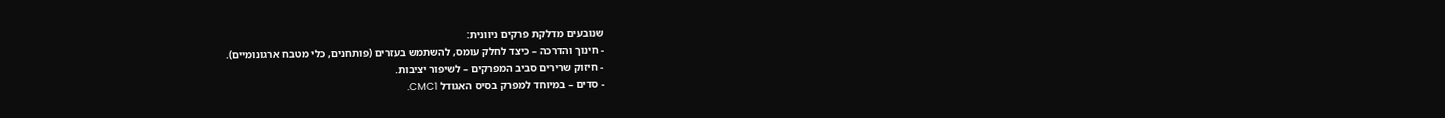שנובעים מדלקת פרקים ניוונית:
- חינוך והדרכה – כיצד לחלק עומס, להשתמש בעזרים (פותחנים, כלי מטבח ארגונומיים).
- חיזוק שרירים סביב המפרקים – לשיפור יציבות.
- סדים – במיוחד למפרק בסיס האגודל CMC1.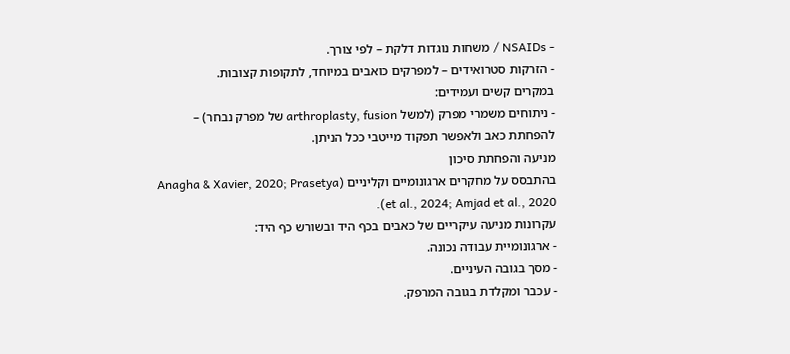- NSAIDs / משחות נוגדות דלקת – לפי צורך.
- הזרקות סטרואידים – למפרקים כואבים במיוחד, לתקופות קצובות.
במקרים קשים ועמידים:
- ניתוחים משמרי מפרק (למשל arthroplasty, fusion של מפרק נבחר) – להפחתת כאב ולאפשר תפקוד מייטבי ככל הניתן.
מניעה והפחתת סיכון
בהתבסס על מחקרים ארגונומיים וקליניים (Anagha & Xavier, 2020; Prasetya et al., 2024; Amjad et al., 2020).
עקרונות מניעה עיקריים של כאבים בכף היד ובשורש כף היד:
- ארגונומיית עבודה נכונה.
- מסך בגובה העיניים.
- עכבר ומקלדת בגובה המרפק.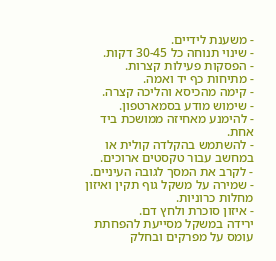- משענת לידיים.
- שינוי תנוחה כל 30-45 דקות.
- הפסקות פעילות קצרות.
- מתיחות כף יד ואמה.
- קימה מהכיסא והליכה קצרה.
- שימוש מודע בסמארטפון.
- להימנע מאחיזה ממושכת ביד אחת.
- להשתמש בהקלדה קולית או במחשב עבור טקסטים ארוכים.
- לקרב את המסך לגובה העיניים.
- שמירה על משקל גוף תקין ואיזון מחלות כרוניות.
- איזון סוכרת ולחץ דם.
ירידה במשקל מסייעת להפחתת עומס על מפרקים ובחלק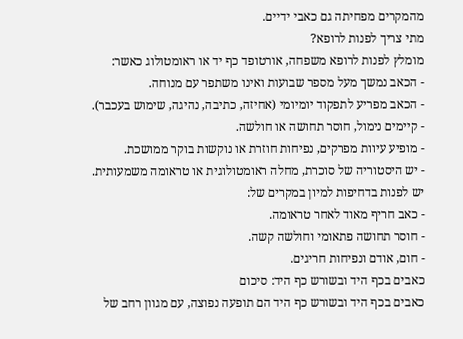מהמקרים מפחיתה גם כאבי ידיים.
מתי צריך לפנות לרופא?
מומלץ לפנות לרופא משפחה, אורטופד כף יד או ראומטולוג כאשר:
- הכאב נמשך מעל מספר שבועות ואינו משתפר עם מנוחה.
- הכאב מפריע לתפקוד יומיומי (אחיזה, כתיבה, נהיגה, שימוש בעכבר).
- קיימים נימול, חוסר תחושה או חולשה.
- מופיע עיוות מפרקים, נפיחות חוזרת או נוקשות בוקר ממושכת.
- יש היסטוריה של סוכרת, מחלה ראומטולוגית או טראומה משמעותית.
יש לפנות בדחיפות למיון במקרים של:
- כאב חריף מאוד לאחר טראומה.
- חוסר תחושה פתאומי וחולשה קשה.
- חום, אודם ונפיחות חריגים.
כאבים בכף היד ובשורש כף היד: סיכום
כאבים בכף היד ובשורש כף היד הם תופעה נפוצה, עם מגוון רחב של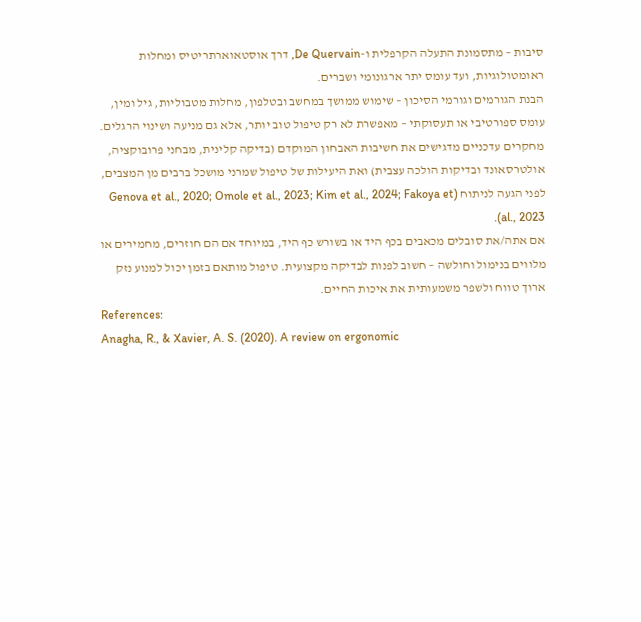סיבות – מתסמונת התעלה הקרפלית ו-De Quervain, דרך אוסטאוארתריטיס ומחלות ראומטולוגיות, ועד עומס יתר ארגונומי ושברים.
הבנת הגורמים וגורמי הסיכון – שימוש ממושך במחשב ובטלפון, מחלות מטבוליות, גיל ומין, עומס ספורטיבי או תעסוקתי – מאפשרת לא רק טיפול טוב יותר, אלא גם מניעה ושינוי הרגלים. מחקרים עדכניים מדגישים את חשיבות האבחון המוקדם (בדיקה קלינית, מבחני פרובוקציה, אולטרסאונד ובדיקות הולכה עצבית) ואת היעילות של טיפול שמרני מושכל ברבים מן המצבים, לפני הגעה לניתוח (Genova et al., 2020; Omole et al., 2023; Kim et al., 2024; Fakoya et al., 2023).
אם אתה/את סובלים מכאבים בכף היד או בשורש כף היד, במיוחד אם הם חוזרים, מחמירים או מלווים בנימול וחולשה – חשוב לפנות לבדיקה מקצועית. טיפול מותאם בזמן יכול למנוע נזק ארוך טווח ולשפר משמעותית את איכות החיים.
References:
Anagha, R., & Xavier, A. S. (2020). A review on ergonomic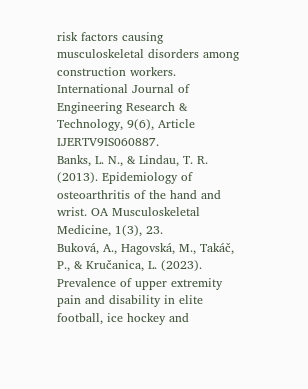risk factors causing musculoskeletal disorders among construction workers. International Journal of Engineering Research & Technology, 9(6), Article IJERTV9IS060887.
Banks, L. N., & Lindau, T. R. (2013). Epidemiology of osteoarthritis of the hand and wrist. OA Musculoskeletal Medicine, 1(3), 23.
Buková, A., Hagovská, M., Takáč, P., & Kručanica, L. (2023). Prevalence of upper extremity pain and disability in elite football, ice hockey and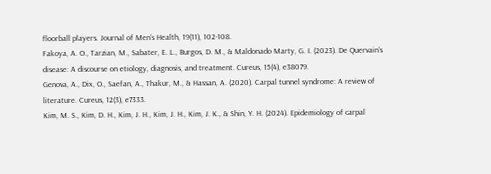floorball players. Journal of Men’s Health, 19(11), 102-108.
Fakoya, A. O., Tarzian, M., Sabater, E. L., Burgos, D. M., & Maldonado Marty, G. I. (2023). De Quervain’s disease: A discourse on etiology, diagnosis, and treatment. Cureus, 15(4), e38079.
Genova, A., Dix, O., Saefan, A., Thakur, M., & Hassan, A. (2020). Carpal tunnel syndrome: A review of literature. Cureus, 12(3), e7333.
Kim, M. S., Kim, D. H., Kim, J. H., Kim, J. H., Kim, J. K., & Shin, Y. H. (2024). Epidemiology of carpal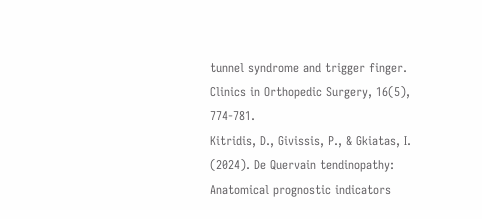tunnel syndrome and trigger finger. Clinics in Orthopedic Surgery, 16(5), 774-781.
Kitridis, D., Givissis, P., & Gkiatas, I. (2024). De Quervain tendinopathy: Anatomical prognostic indicators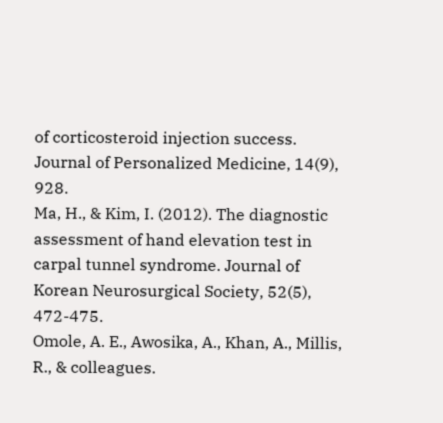of corticosteroid injection success. Journal of Personalized Medicine, 14(9), 928.
Ma, H., & Kim, I. (2012). The diagnostic assessment of hand elevation test in carpal tunnel syndrome. Journal of Korean Neurosurgical Society, 52(5), 472-475.
Omole, A. E., Awosika, A., Khan, A., Millis, R., & colleagues.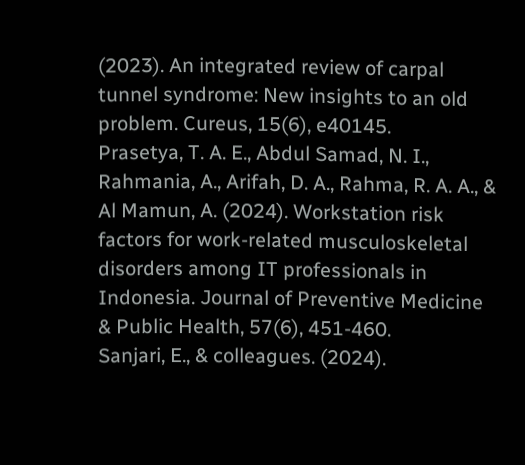(2023). An integrated review of carpal tunnel syndrome: New insights to an old problem. Cureus, 15(6), e40145.
Prasetya, T. A. E., Abdul Samad, N. I., Rahmania, A., Arifah, D. A., Rahma, R. A. A., & Al Mamun, A. (2024). Workstation risk factors for work-related musculoskeletal disorders among IT professionals in Indonesia. Journal of Preventive Medicine & Public Health, 57(6), 451-460.
Sanjari, E., & colleagues. (2024).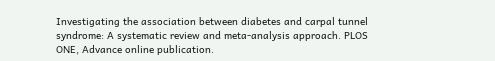Investigating the association between diabetes and carpal tunnel syndrome: A systematic review and meta-analysis approach. PLOS ONE, Advance online publication.